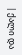| ქალი და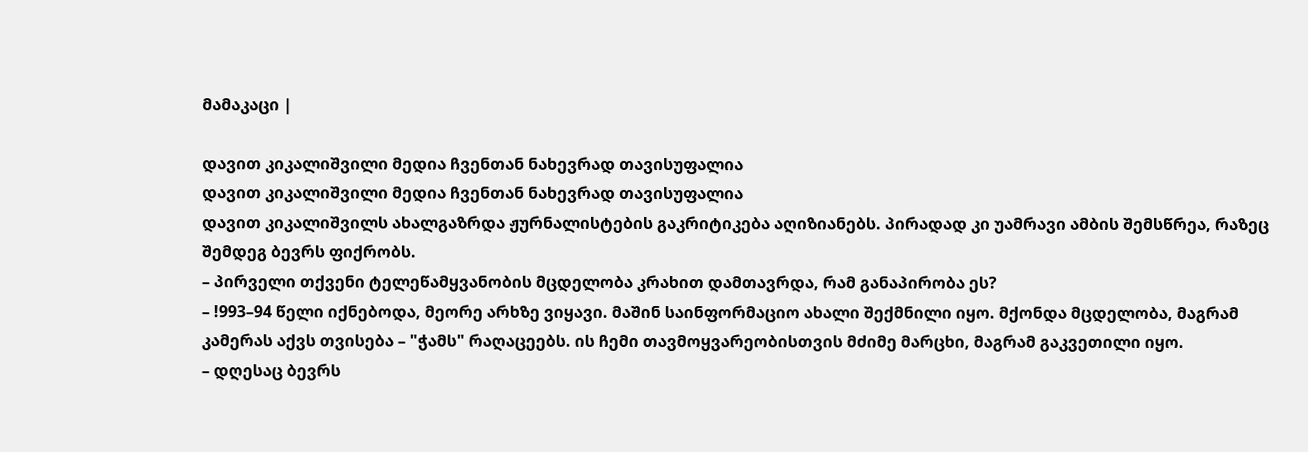მამაკაცი |

დავით კიკალიშვილი მედია ჩვენთან ნახევრად თავისუფალია
დავით კიკალიშვილი მედია ჩვენთან ნახევრად თავისუფალია
დავით კიკალიშვილს ახალგაზრდა ჟურნალისტების გაკრიტიკება აღიზიანებს. პირადად კი უამრავი ამბის შემსწრეა, რაზეც შემდეგ ბევრს ფიქრობს.
– პირველი თქვენი ტელეწამყვანობის მცდელობა კრახით დამთავრდა, რამ განაპირობა ეს?
– !993–94 წელი იქნებოდა, მეორე არხზე ვიყავი. მაშინ საინფორმაციო ახალი შექმნილი იყო. მქონდა მცდელობა, მაგრამ კამერას აქვს თვისება – "ჭამს" რაღაცეებს. ის ჩემი თავმოყვარეობისთვის მძიმე მარცხი, მაგრამ გაკვეთილი იყო.
– დღესაც ბევრს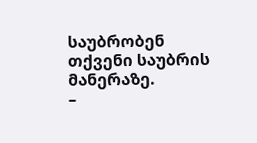საუბრობენ თქვენი საუბრის მანერაზე.
–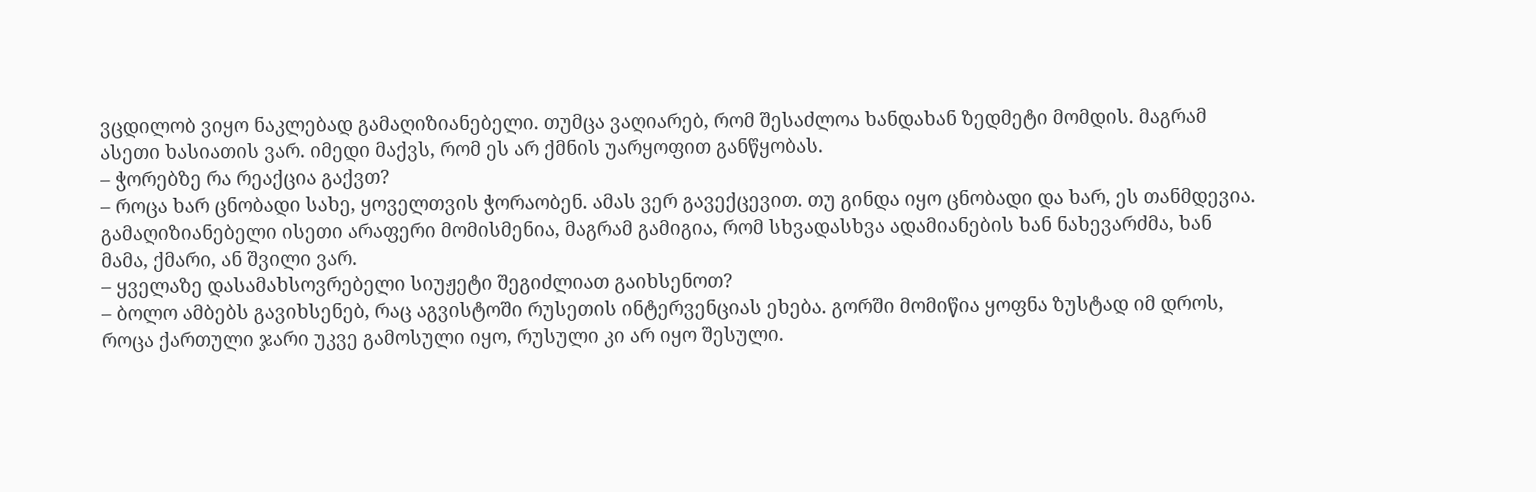ვცდილობ ვიყო ნაკლებად გამაღიზიანებელი. თუმცა ვაღიარებ, რომ შესაძლოა ხანდახან ზედმეტი მომდის. მაგრამ ასეთი ხასიათის ვარ. იმედი მაქვს, რომ ეს არ ქმნის უარყოფით განწყობას.
– ჭორებზე რა რეაქცია გაქვთ?
– როცა ხარ ცნობადი სახე, ყოველთვის ჭორაობენ. ამას ვერ გავექცევით. თუ გინდა იყო ცნობადი და ხარ, ეს თანმდევია. გამაღიზიანებელი ისეთი არაფერი მომისმენია, მაგრამ გამიგია, რომ სხვადასხვა ადამიანების ხან ნახევარძმა, ხან მამა, ქმარი, ან შვილი ვარ.
– ყველაზე დასამახსოვრებელი სიუჟეტი შეგიძლიათ გაიხსენოთ?
– ბოლო ამბებს გავიხსენებ, რაც აგვისტოში რუსეთის ინტერვენციას ეხება. გორში მომიწია ყოფნა ზუსტად იმ დროს, როცა ქართული ჯარი უკვე გამოსული იყო, რუსული კი არ იყო შესული.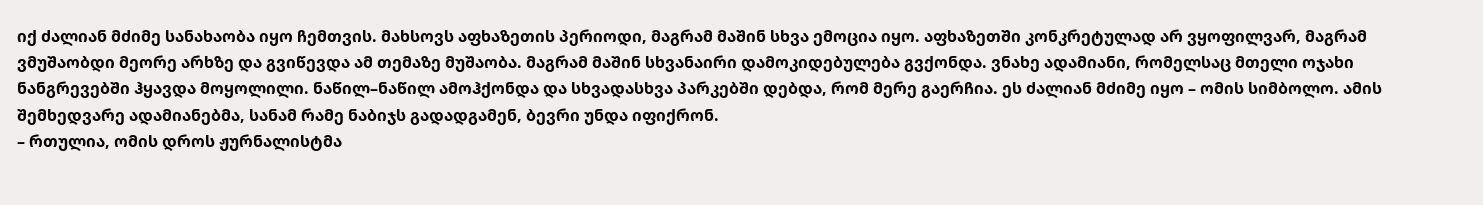იქ ძალიან მძიმე სანახაობა იყო ჩემთვის. მახსოვს აფხაზეთის პერიოდი, მაგრამ მაშინ სხვა ემოცია იყო. აფხაზეთში კონკრეტულად არ ვყოფილვარ, მაგრამ ვმუშაობდი მეორე არხზე და გვიწევდა ამ თემაზე მუშაობა. მაგრამ მაშინ სხვანაირი დამოკიდებულება გვქონდა. ვნახე ადამიანი, რომელსაც მთელი ოჯახი ნანგრევებში ჰყავდა მოყოლილი. ნაწილ–ნაწილ ამოჰქონდა და სხვადასხვა პარკებში დებდა, რომ მერე გაერჩია. ეს ძალიან მძიმე იყო – ომის სიმბოლო. ამის შემხედვარე ადამიანებმა, სანამ რამე ნაბიჯს გადადგამენ, ბევრი უნდა იფიქრონ.
– რთულია, ომის დროს ჟურნალისტმა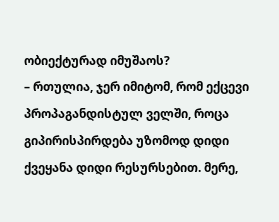ობიექტურად იმუშაოს?
– რთულია, ჯერ იმიტომ, რომ ექცევი პროპაგანდისტულ ველში, როცა გიპირისპირდება უზომოდ დიდი ქვეყანა დიდი რესურსებით. მერე,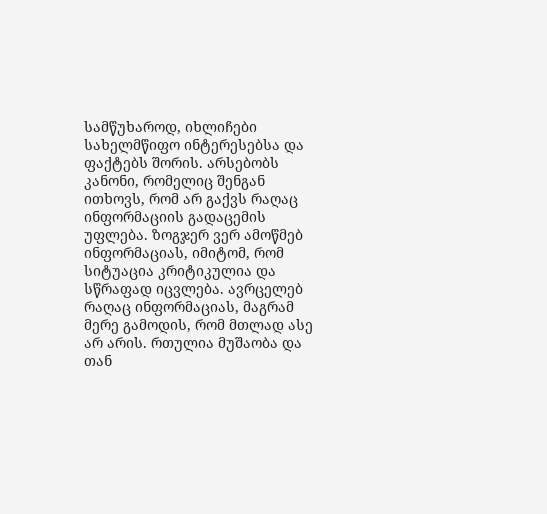სამწუხაროდ, იხლიჩები სახელმწიფო ინტერესებსა და ფაქტებს შორის. არსებობს კანონი, რომელიც შენგან ითხოვს, რომ არ გაქვს რაღაც ინფორმაციის გადაცემის უფლება. ზოგჯერ ვერ ამოწმებ ინფორმაციას, იმიტომ, რომ სიტუაცია კრიტიკულია და სწრაფად იცვლება. ავრცელებ რაღაც ინფორმაციას, მაგრამ მერე გამოდის, რომ მთლად ასე არ არის. რთულია მუშაობა და თან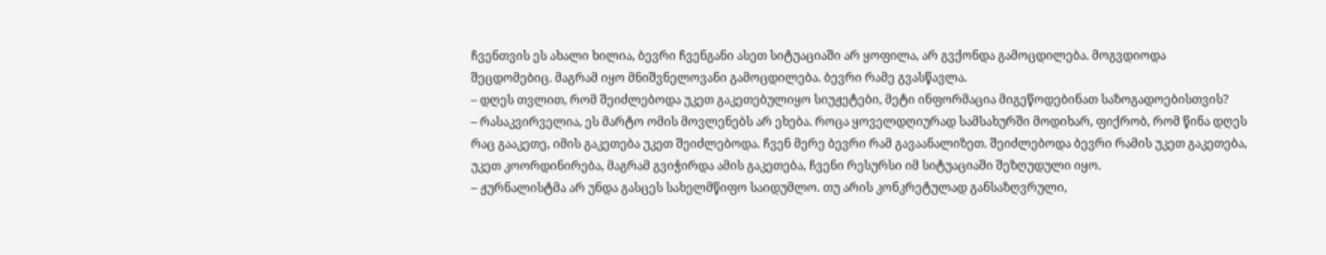ჩვენთვის ეს ახალი ხილია, ბევრი ჩვენგანი ასეთ სიტუაციაში არ ყოფილა, არ გვქონდა გამოცდილება. მოგვდიოდა შეცდომებიც. მაგრამ იყო მნიშვნელოვანი გამოცდილება. ბევრი რამე გვასწავლა.
– დღეს თვლით, რომ შეიძლებოდა უკეთ გაკეთებულიყო სიუჟეტები, მეტი ინფორმაცია მიგეწოდებინათ საზოგადოებისთვის?
– რასაკვირველია, ეს მარტო ომის მოვლენებს არ ეხება. როცა ყოველდღიურად სამსახურში მოდიხარ, ფიქრობ, რომ წინა დღეს რაც გააკეთე, იმის გაკეთება უკეთ შეიძლებოდა. ჩვენ მერე ბევრი რამ გავაანალიზეთ. შეიძლებოდა ბევრი რამის უკეთ გაკეთება, უკეთ კოორდინირება, მაგრამ გვიჭირდა ამის გაკეთება, ჩვენი რესურსი იმ სიტუაციაში შეზღუდული იყო.
– ჟურნალისტმა არ უნდა გასცეს სახელმწიფო საიდუმლო. თუ არის კონკრეტულად განსაზღვრული,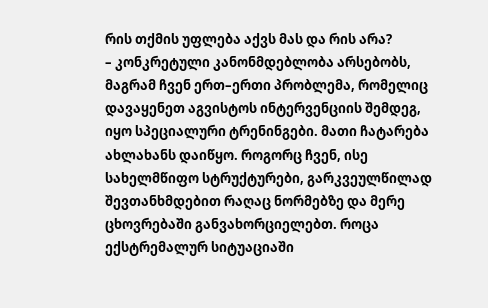რის თქმის უფლება აქვს მას და რის არა?
– კონკრეტული კანონმდებლობა არსებობს, მაგრამ ჩვენ ერთ–ერთი პრობლემა, რომელიც დავაყენეთ აგვისტოს ინტერვენციის შემდეგ, იყო სპეციალური ტრენინგები. მათი ჩატარება ახლახანს დაიწყო. როგორც ჩვენ, ისე სახელმწიფო სტრუქტურები, გარკვეულწილად შევთანხმდებით რაღაც ნორმებზე და მერე ცხოვრებაში განვახორციელებთ. როცა ექსტრემალურ სიტუაციაში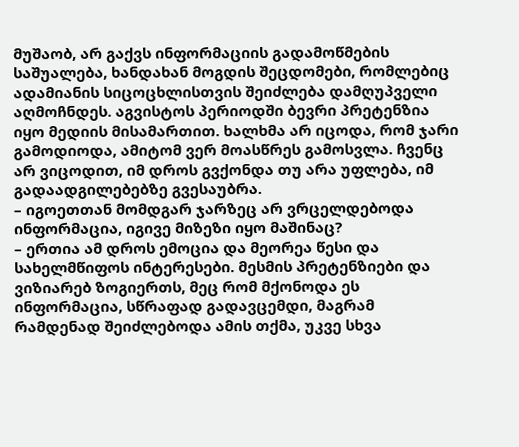მუშაობ, არ გაქვს ინფორმაციის გადამოწმების საშუალება, ხანდახან მოგდის შეცდომები, რომლებიც ადამიანის სიცოცხლისთვის შეიძლება დამღუპველი აღმოჩნდეს. აგვისტოს პერიოდში ბევრი პრეტენზია იყო მედიის მისამართით. ხალხმა არ იცოდა, რომ ჯარი გამოდიოდა, ამიტომ ვერ მოასწრეს გამოსვლა. ჩვენც არ ვიცოდით, იმ დროს გვქონდა თუ არა უფლება, იმ გადაადგილებებზე გვესაუბრა.
– იგოეთთან მომდგარ ჯარზეც არ ვრცელდებოდა ინფორმაცია, იგივე მიზეზი იყო მაშინაც?
– ერთია ამ დროს ემოცია და მეორეა წესი და სახელმწიფოს ინტერესები. მესმის პრეტენზიები და ვიზიარებ ზოგიერთს, მეც რომ მქონოდა ეს ინფორმაცია, სწრაფად გადავცემდი, მაგრამ რამდენად შეიძლებოდა ამის თქმა, უკვე სხვა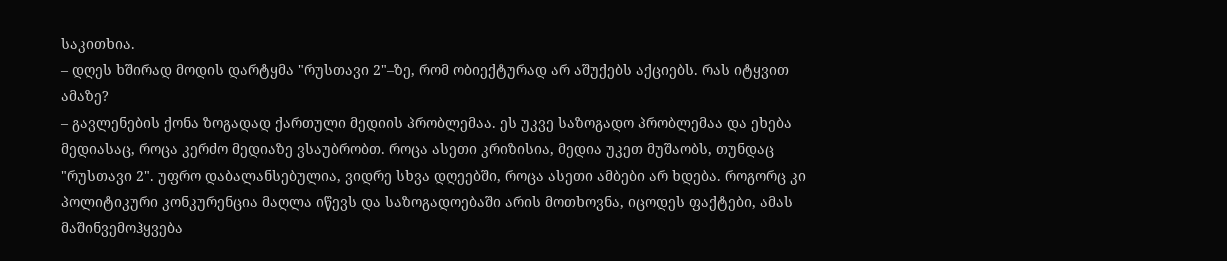საკითხია.
– დღეს ხშირად მოდის დარტყმა "რუსთავი 2"–ზე, რომ ობიექტურად არ აშუქებს აქციებს. რას იტყვით ამაზე?
– გავლენების ქონა ზოგადად ქართული მედიის პრობლემაა. ეს უკვე საზოგადო პრობლემაა და ეხება მედიასაც, როცა კერძო მედიაზე ვსაუბრობთ. როცა ასეთი კრიზისია, მედია უკეთ მუშაობს, თუნდაც "რუსთავი 2". უფრო დაბალანსებულია, ვიდრე სხვა დღეებში, როცა ასეთი ამბები არ ხდება. როგორც კი პოლიტიკური კონკურენცია მაღლა იწევს და საზოგადოებაში არის მოთხოვნა, იცოდეს ფაქტები, ამას მაშინვემოჰყვება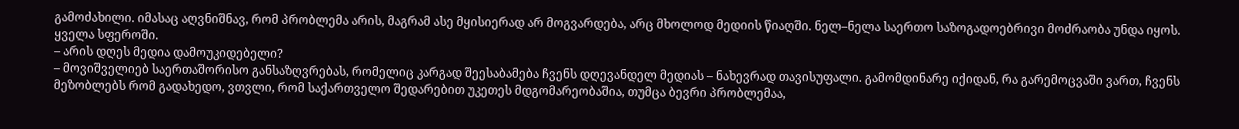გამოძახილი. იმასაც აღვნიშნავ, რომ პრობლემა არის, მაგრამ ასე მყისიერად არ მოგვარდება, არც მხოლოდ მედიის წიაღში. ნელ–ნელა საერთო საზოგადოებრივი მოძრაობა უნდა იყოს. ყველა სფეროში.
– არის დღეს მედია დამოუკიდებელი?
– მოვიშველიებ საერთაშორისო განსაზღვრებას, რომელიც კარგად შეესაბამება ჩვენს დღევანდელ მედიას – ნახევრად თავისუფალი. გამომდინარე იქიდან, რა გარემოცვაში ვართ, ჩვენს მეზობლებს რომ გადახედო, ვთვლი, რომ საქართველო შედარებით უკეთეს მდგომარეობაშია, თუმცა ბევრი პრობლემაა,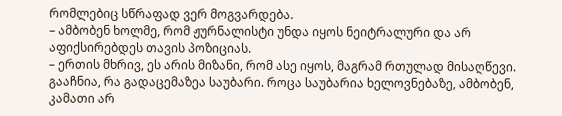რომლებიც სწრაფად ვერ მოგვარდება.
– ამბობენ ხოლმე, რომ ჟურნალისტი უნდა იყოს ნეიტრალური და არ აფიქსირებდეს თავის პოზიციას.
– ერთის მხრივ, ეს არის მიზანი, რომ ასე იყოს, მაგრამ რთულად მისაღწევი. გააჩნია, რა გადაცემაზეა საუბარი. როცა საუბარია ხელოვნებაზე, ამბობენ, კამათი არ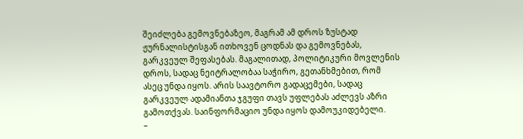შეიძლება გემოვნებაზეო, მაგრამ ამ დროს ზუსტად ჟურნალისტისგან ითხოვენ ცოდნას და გემოვნებას, გარკვეულ შეფასებას. მაგალითად, პოლიტიკური მოვლენის დროს, სადაც ნეიტრალობაა საჭირო, გეთანხმებით, რომ ასეც უნდა იყოს. არის საავტორო გადაცემები, სადაც გარკვეულ ადამიანთა ჯგუფი თავს უფლებას აძლევს აზრი გამოთქვას. საინფორმაციო უნდა იყოს დამოუკიდებელი.
–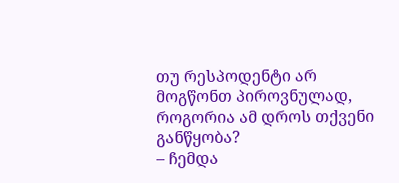თუ რესპოდენტი არ მოგწონთ პიროვნულად, როგორია ამ დროს თქვენი განწყობა?
– ჩემდა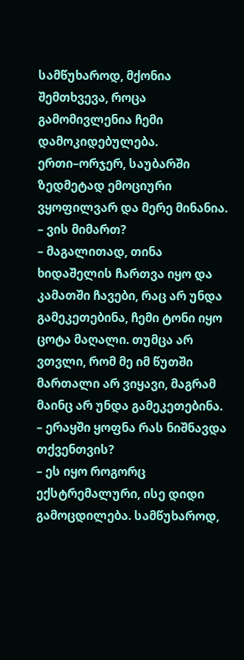სამწუხაროდ, მქონია შემთხვევა, როცა გამომივლენია ჩემი დამოკიდებულება. ერთი–ორჯერ, საუბარში ზედმეტად ემოციური ვყოფილვარ და მერე მინანია.
– ვის მიმართ?
– მაგალითად, თინა ხიდაშელის ჩართვა იყო და კამათში ჩავები, რაც არ უნდა გამეკეთებინა, ჩემი ტონი იყო ცოტა მაღალი. თუმცა არ ვთვლი, რომ მე იმ წუთში მართალი არ ვიყავი, მაგრამ მაინც არ უნდა გამეკეთებინა.
– ერაყში ყოფნა რას ნიშნავდა თქვენთვის?
– ეს იყო როგორც ექსტრემალური, ისე დიდი გამოცდილება. სამწუხაროდ,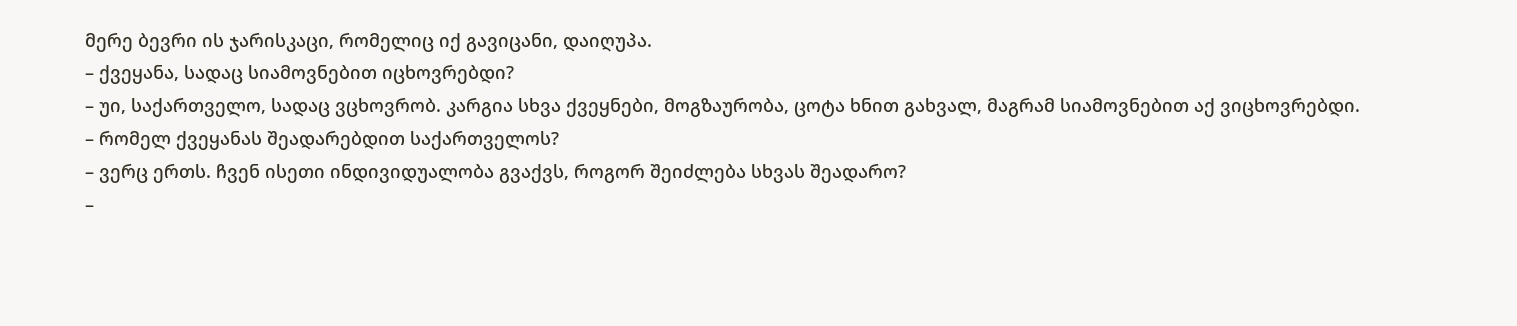მერე ბევრი ის ჯარისკაცი, რომელიც იქ გავიცანი, დაიღუპა.
– ქვეყანა, სადაც სიამოვნებით იცხოვრებდი?
– უი, საქართველო, სადაც ვცხოვრობ. კარგია სხვა ქვეყნები, მოგზაურობა, ცოტა ხნით გახვალ, მაგრამ სიამოვნებით აქ ვიცხოვრებდი.
– რომელ ქვეყანას შეადარებდით საქართველოს?
– ვერც ერთს. ჩვენ ისეთი ინდივიდუალობა გვაქვს, როგორ შეიძლება სხვას შეადარო?
–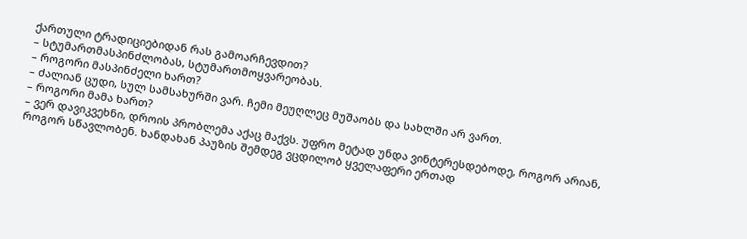ქართული ტრადიციებიდან რას გამოარჩევდით?
– სტუმართმასპინძლობას, სტუმართმოყვარეობას.
– როგორი მასპინძელი ხართ?
– ძალიან ცუდი, სულ სამსახურში ვარ. ჩემი მეუღლეც მუშაობს და სახლში არ ვართ.
– როგორი მამა ხართ?
– ვერ დავიკვეხნი, დროის პრობლემა აქაც მაქვს. უფრო მეტად უნდა ვინტერესდებოდე, როგორ არიან, როგორ სწავლობენ. ხანდახან პაუზის შემდეგ ვცდილობ ყველაფერი ერთად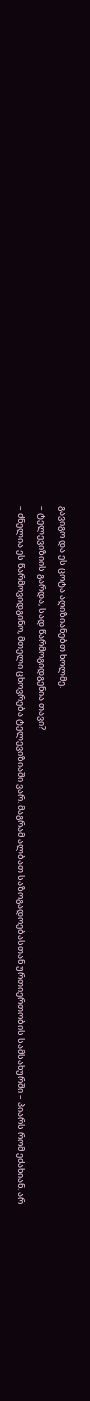გავიგო და ეს ცოტა აღიზიანებთ ხოლმე.
– ტელევიზიის გარდა, სად წარმოგიდგენია თავი?
– ძნელია ეს წარმოვიდგინო, მთელი ცხოვრება ტელევიზიაში ვარ. მაგრამ ალბათ საზოგადოებასთან ურთიერთობის სამსახურში – პიარს რომ ეძახიან. არ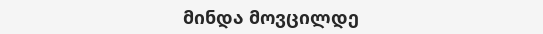მინდა მოვცილდე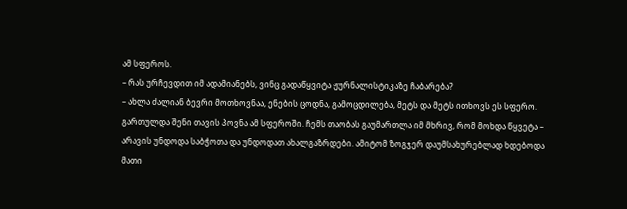ამ სფეროს.
– რას ურჩევდით იმ ადამიანებს, ვინც გადაწყვიტა ჟურნალისტიკაზე ჩაბარება?
– ახლა ძალიან ბევრი მოთხოვნაა, ენების ცოდნა, გამოცდილება, მეტს და მეტს ითხოვს ეს სფერო. გართულდა შენი თავის პოვნა ამ სფეროში. ჩემს თაობას გაუმართლა იმ მხრივ, რომ მოხდა წყვეტა – არავის უნდოდა საბჭოთა და უნდოდათ ახალგაზრდები. ამიტომ ზოგჯერ დაუმსახურებლად ხდებოდა მათი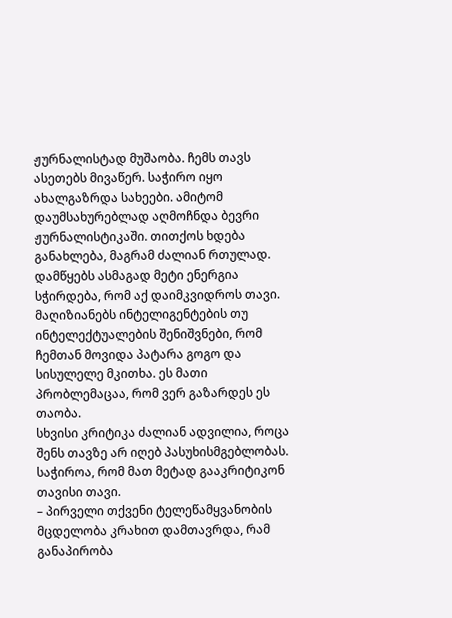ჟურნალისტად მუშაობა. ჩემს თავს ასეთებს მივაწერ. საჭირო იყო ახალგაზრდა სახეები. ამიტომ დაუმსახურებლად აღმოჩნდა ბევრი ჟურნალისტიკაში. თითქოს ხდება განახლება, მაგრამ ძალიან რთულად. დამწყებს ასმაგად მეტი ენერგია სჭირდება, რომ აქ დაიმკვიდროს თავი. მაღიზიანებს ინტელიგენტების თუ ინტელექტუალების შენიშვნები, რომ ჩემთან მოვიდა პატარა გოგო და სისულელე მკითხა. ეს მათი პრობლემაცაა, რომ ვერ გაზარდეს ეს თაობა.
სხვისი კრიტიკა ძალიან ადვილია, როცა შენს თავზე არ იღებ პასუხისმგებლობას. საჭიროა, რომ მათ მეტად გააკრიტიკონ თავისი თავი.
– პირველი თქვენი ტელეწამყვანობის მცდელობა კრახით დამთავრდა, რამ განაპირობა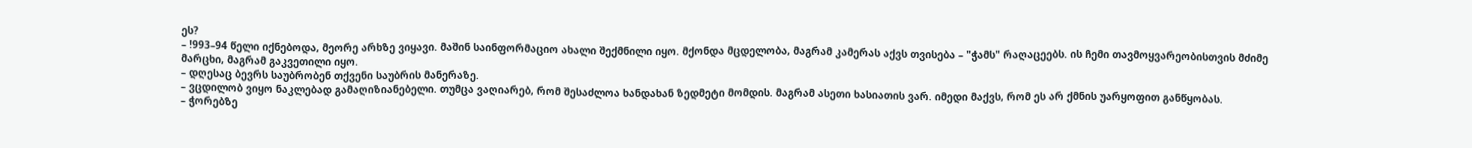ეს?
– !993–94 წელი იქნებოდა, მეორე არხზე ვიყავი. მაშინ საინფორმაციო ახალი შექმნილი იყო. მქონდა მცდელობა, მაგრამ კამერას აქვს თვისება – "ჭამს" რაღაცეებს. ის ჩემი თავმოყვარეობისთვის მძიმე მარცხი, მაგრამ გაკვეთილი იყო.
– დღესაც ბევრს საუბრობენ თქვენი საუბრის მანერაზე.
– ვცდილობ ვიყო ნაკლებად გამაღიზიანებელი. თუმცა ვაღიარებ, რომ შესაძლოა ხანდახან ზედმეტი მომდის. მაგრამ ასეთი ხასიათის ვარ. იმედი მაქვს, რომ ეს არ ქმნის უარყოფით განწყობას.
– ჭორებზე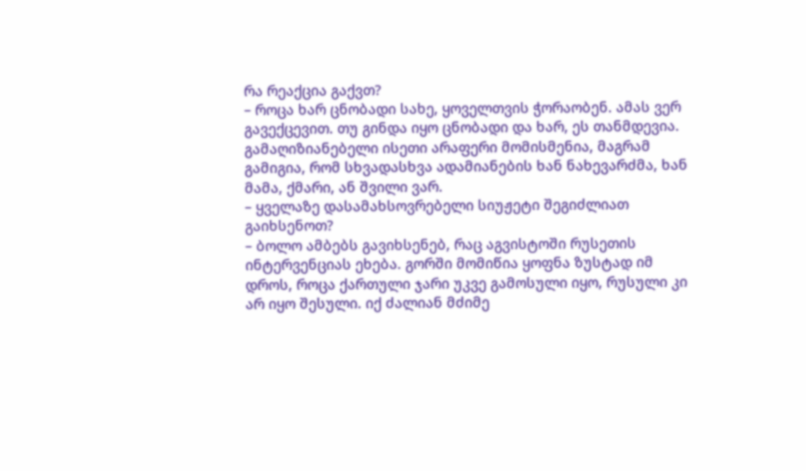რა რეაქცია გაქვთ?
– როცა ხარ ცნობადი სახე, ყოველთვის ჭორაობენ. ამას ვერ გავექცევით. თუ გინდა იყო ცნობადი და ხარ, ეს თანმდევია. გამაღიზიანებელი ისეთი არაფერი მომისმენია, მაგრამ გამიგია, რომ სხვადასხვა ადამიანების ხან ნახევარძმა, ხან მამა, ქმარი, ან შვილი ვარ.
– ყველაზე დასამახსოვრებელი სიუჟეტი შეგიძლიათ გაიხსენოთ?
– ბოლო ამბებს გავიხსენებ, რაც აგვისტოში რუსეთის ინტერვენციას ეხება. გორში მომიწია ყოფნა ზუსტად იმ დროს, როცა ქართული ჯარი უკვე გამოსული იყო, რუსული კი არ იყო შესული. იქ ძალიან მძიმე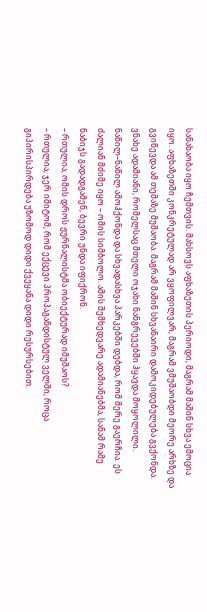სანახაობა იყო ჩემთვის. მახსოვს აფხაზეთის პერიოდი, მაგრამ მაშინ სხვა ემოცია იყო. აფხაზეთში კონკრეტულად არ ვყოფილვარ, მაგრამ ვმუშაობდი მეორე არხზე და გვიწევდა ამ თემაზე მუშაობა. მაგრამ მაშინ სხვანაირი დამოკიდებულება გვქონდა. ვნახე ადამიანი, რომელსაც მთელი ოჯახი ნანგრევებში ჰყავდა მოყოლილი. ნაწილ–ნაწილ ამოჰქონდა და სხვადასხვა პარკებში დებდა, რომ მერე გაერჩია. ეს ძალიან მძიმე იყო – ომის სიმბოლო. ამის შემხედვარე ადამიანებმა, სანამ რამე ნაბიჯს გადადგამენ, ბევრი უნდა იფიქრონ.
– რთულია, ომის დროს ჟურნალისტმა ობიექტურად იმუშაოს?
– რთულია, ჯერ იმიტომ, რომ ექცევი პროპაგანდისტულ ველში, როცა გიპირისპირდება უზომოდ დიდი ქვეყანა დიდი რესურსებით.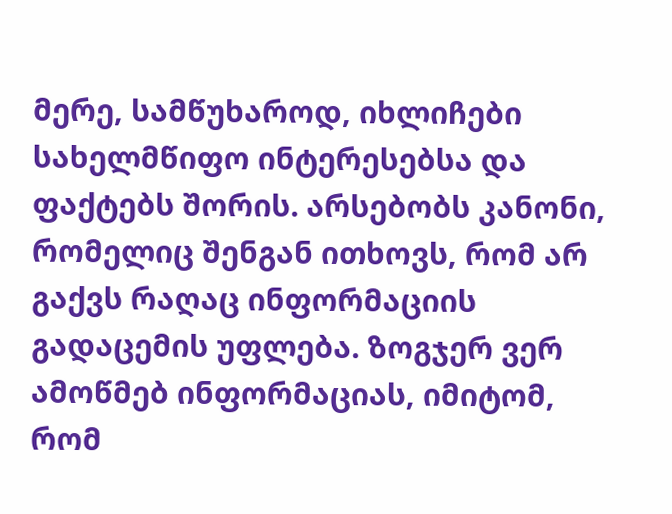მერე, სამწუხაროდ, იხლიჩები სახელმწიფო ინტერესებსა და ფაქტებს შორის. არსებობს კანონი, რომელიც შენგან ითხოვს, რომ არ გაქვს რაღაც ინფორმაციის გადაცემის უფლება. ზოგჯერ ვერ ამოწმებ ინფორმაციას, იმიტომ, რომ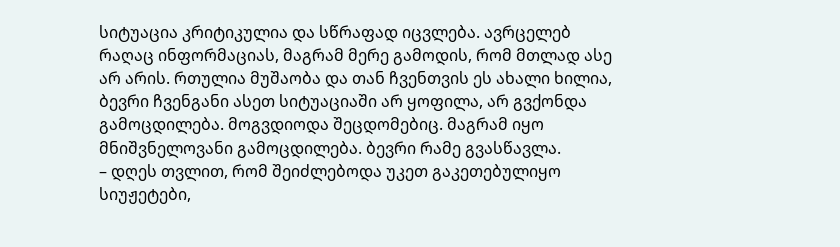სიტუაცია კრიტიკულია და სწრაფად იცვლება. ავრცელებ რაღაც ინფორმაციას, მაგრამ მერე გამოდის, რომ მთლად ასე არ არის. რთულია მუშაობა და თან ჩვენთვის ეს ახალი ხილია, ბევრი ჩვენგანი ასეთ სიტუაციაში არ ყოფილა, არ გვქონდა გამოცდილება. მოგვდიოდა შეცდომებიც. მაგრამ იყო მნიშვნელოვანი გამოცდილება. ბევრი რამე გვასწავლა.
– დღეს თვლით, რომ შეიძლებოდა უკეთ გაკეთებულიყო სიუჟეტები,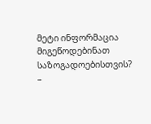მეტი ინფორმაცია მიგეწოდებინათ საზოგადოებისთვის?
–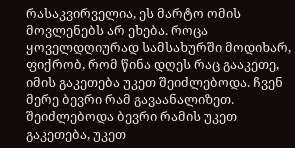რასაკვირველია, ეს მარტო ომის მოვლენებს არ ეხება. როცა ყოველდღიურად სამსახურში მოდიხარ, ფიქრობ, რომ წინა დღეს რაც გააკეთე, იმის გაკეთება უკეთ შეიძლებოდა. ჩვენ მერე ბევრი რამ გავაანალიზეთ. შეიძლებოდა ბევრი რამის უკეთ გაკეთება, უკეთ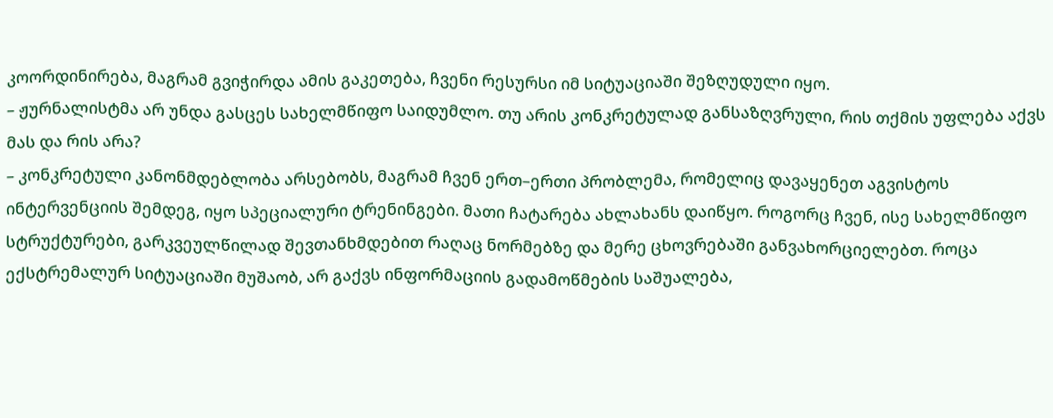კოორდინირება, მაგრამ გვიჭირდა ამის გაკეთება, ჩვენი რესურსი იმ სიტუაციაში შეზღუდული იყო.
– ჟურნალისტმა არ უნდა გასცეს სახელმწიფო საიდუმლო. თუ არის კონკრეტულად განსაზღვრული, რის თქმის უფლება აქვს მას და რის არა?
– კონკრეტული კანონმდებლობა არსებობს, მაგრამ ჩვენ ერთ–ერთი პრობლემა, რომელიც დავაყენეთ აგვისტოს ინტერვენციის შემდეგ, იყო სპეციალური ტრენინგები. მათი ჩატარება ახლახანს დაიწყო. როგორც ჩვენ, ისე სახელმწიფო სტრუქტურები, გარკვეულწილად შევთანხმდებით რაღაც ნორმებზე და მერე ცხოვრებაში განვახორციელებთ. როცა ექსტრემალურ სიტუაციაში მუშაობ, არ გაქვს ინფორმაციის გადამოწმების საშუალება,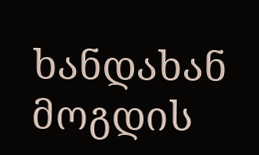ხანდახან მოგდის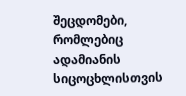შეცდომები, რომლებიც ადამიანის სიცოცხლისთვის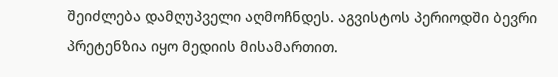შეიძლება დამღუპველი აღმოჩნდეს. აგვისტოს პერიოდში ბევრი პრეტენზია იყო მედიის მისამართით.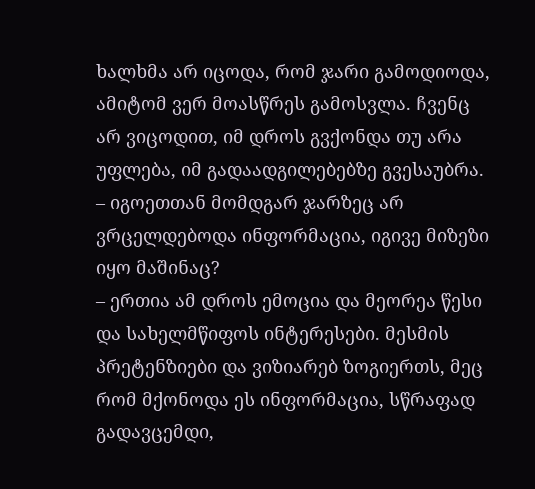ხალხმა არ იცოდა, რომ ჯარი გამოდიოდა, ამიტომ ვერ მოასწრეს გამოსვლა. ჩვენც არ ვიცოდით, იმ დროს გვქონდა თუ არა უფლება, იმ გადაადგილებებზე გვესაუბრა.
– იგოეთთან მომდგარ ჯარზეც არ ვრცელდებოდა ინფორმაცია, იგივე მიზეზი იყო მაშინაც?
– ერთია ამ დროს ემოცია და მეორეა წესი და სახელმწიფოს ინტერესები. მესმის პრეტენზიები და ვიზიარებ ზოგიერთს, მეც რომ მქონოდა ეს ინფორმაცია, სწრაფად გადავცემდი,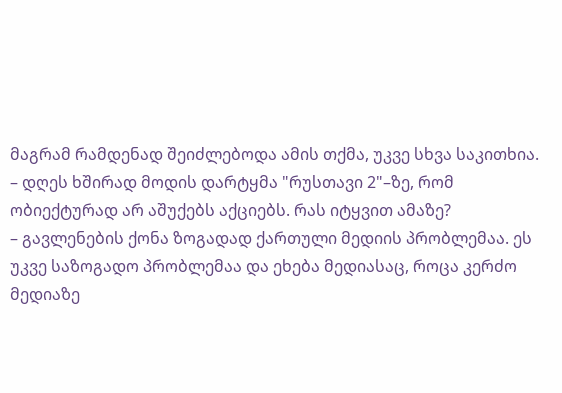მაგრამ რამდენად შეიძლებოდა ამის თქმა, უკვე სხვა საკითხია.
– დღეს ხშირად მოდის დარტყმა "რუსთავი 2"–ზე, რომ ობიექტურად არ აშუქებს აქციებს. რას იტყვით ამაზე?
– გავლენების ქონა ზოგადად ქართული მედიის პრობლემაა. ეს უკვე საზოგადო პრობლემაა და ეხება მედიასაც, როცა კერძო მედიაზე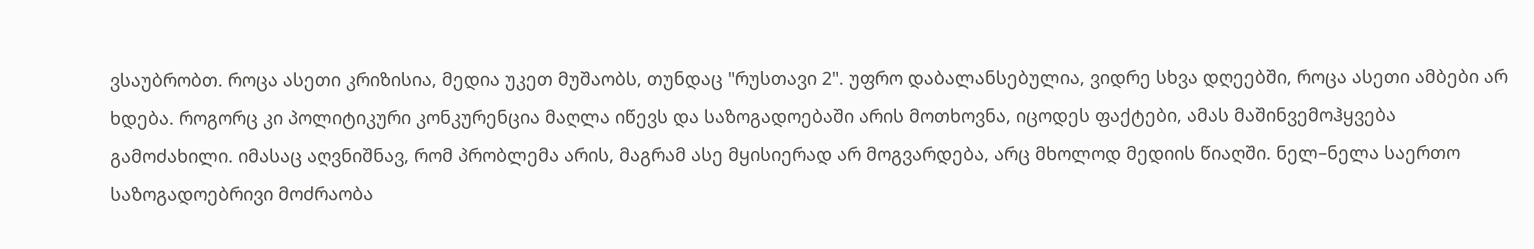ვსაუბრობთ. როცა ასეთი კრიზისია, მედია უკეთ მუშაობს, თუნდაც "რუსთავი 2". უფრო დაბალანსებულია, ვიდრე სხვა დღეებში, როცა ასეთი ამბები არ ხდება. როგორც კი პოლიტიკური კონკურენცია მაღლა იწევს და საზოგადოებაში არის მოთხოვნა, იცოდეს ფაქტები, ამას მაშინვემოჰყვება გამოძახილი. იმასაც აღვნიშნავ, რომ პრობლემა არის, მაგრამ ასე მყისიერად არ მოგვარდება, არც მხოლოდ მედიის წიაღში. ნელ–ნელა საერთო საზოგადოებრივი მოძრაობა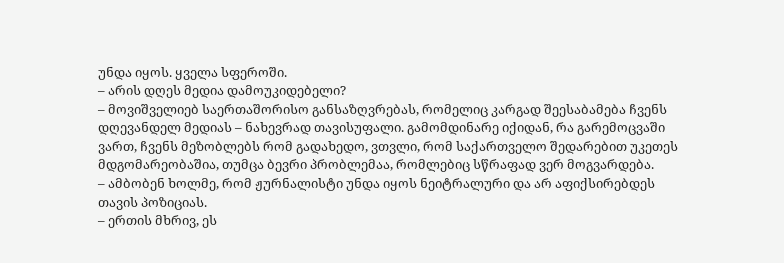უნდა იყოს. ყველა სფეროში.
– არის დღეს მედია დამოუკიდებელი?
– მოვიშველიებ საერთაშორისო განსაზღვრებას, რომელიც კარგად შეესაბამება ჩვენს დღევანდელ მედიას – ნახევრად თავისუფალი. გამომდინარე იქიდან, რა გარემოცვაში ვართ, ჩვენს მეზობლებს რომ გადახედო, ვთვლი, რომ საქართველო შედარებით უკეთეს მდგომარეობაშია, თუმცა ბევრი პრობლემაა, რომლებიც სწრაფად ვერ მოგვარდება.
– ამბობენ ხოლმე, რომ ჟურნალისტი უნდა იყოს ნეიტრალური და არ აფიქსირებდეს თავის პოზიციას.
– ერთის მხრივ, ეს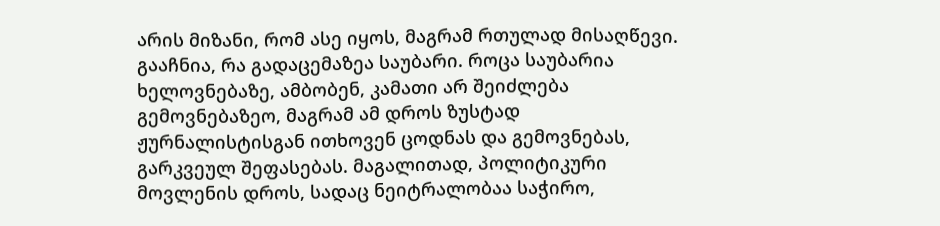არის მიზანი, რომ ასე იყოს, მაგრამ რთულად მისაღწევი. გააჩნია, რა გადაცემაზეა საუბარი. როცა საუბარია ხელოვნებაზე, ამბობენ, კამათი არ შეიძლება გემოვნებაზეო, მაგრამ ამ დროს ზუსტად ჟურნალისტისგან ითხოვენ ცოდნას და გემოვნებას, გარკვეულ შეფასებას. მაგალითად, პოლიტიკური მოვლენის დროს, სადაც ნეიტრალობაა საჭირო,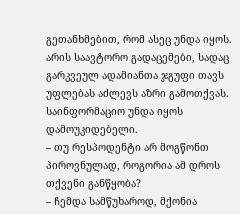გეთანხმებით, რომ ასეც უნდა იყოს. არის საავტორო გადაცემები, სადაც გარკვეულ ადამიანთა ჯგუფი თავს უფლებას აძლევს აზრი გამოთქვას. საინფორმაციო უნდა იყოს დამოუკიდებელი.
– თუ რესპოდენტი არ მოგწონთ პიროვნულად, როგორია ამ დროს თქვენი განწყობა?
– ჩემდა სამწუხაროდ, მქონია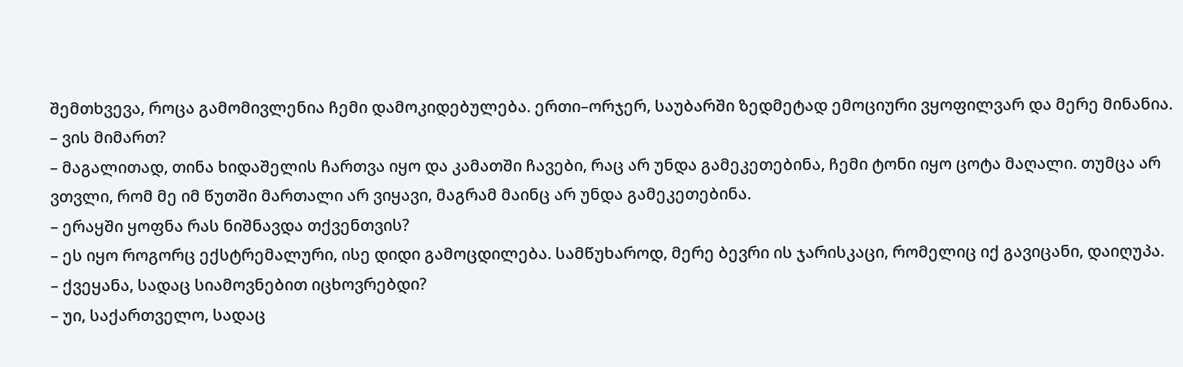შემთხვევა, როცა გამომივლენია ჩემი დამოკიდებულება. ერთი–ორჯერ, საუბარში ზედმეტად ემოციური ვყოფილვარ და მერე მინანია.
– ვის მიმართ?
– მაგალითად, თინა ხიდაშელის ჩართვა იყო და კამათში ჩავები, რაც არ უნდა გამეკეთებინა, ჩემი ტონი იყო ცოტა მაღალი. თუმცა არ ვთვლი, რომ მე იმ წუთში მართალი არ ვიყავი, მაგრამ მაინც არ უნდა გამეკეთებინა.
– ერაყში ყოფნა რას ნიშნავდა თქვენთვის?
– ეს იყო როგორც ექსტრემალური, ისე დიდი გამოცდილება. სამწუხაროდ, მერე ბევრი ის ჯარისკაცი, რომელიც იქ გავიცანი, დაიღუპა.
– ქვეყანა, სადაც სიამოვნებით იცხოვრებდი?
– უი, საქართველო, სადაც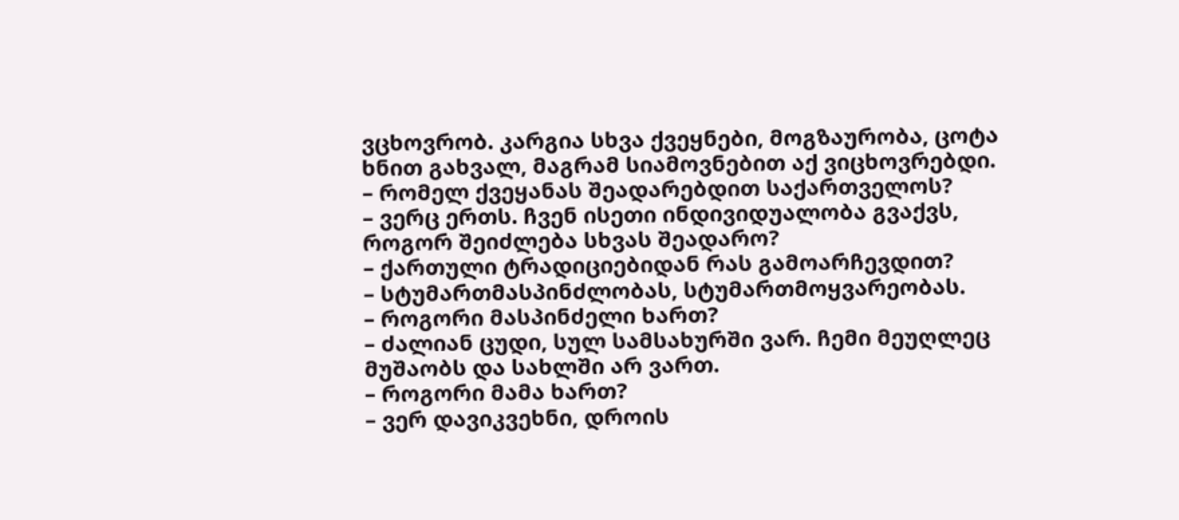ვცხოვრობ. კარგია სხვა ქვეყნები, მოგზაურობა, ცოტა ხნით გახვალ, მაგრამ სიამოვნებით აქ ვიცხოვრებდი.
– რომელ ქვეყანას შეადარებდით საქართველოს?
– ვერც ერთს. ჩვენ ისეთი ინდივიდუალობა გვაქვს, როგორ შეიძლება სხვას შეადარო?
– ქართული ტრადიციებიდან რას გამოარჩევდით?
– სტუმართმასპინძლობას, სტუმართმოყვარეობას.
– როგორი მასპინძელი ხართ?
– ძალიან ცუდი, სულ სამსახურში ვარ. ჩემი მეუღლეც მუშაობს და სახლში არ ვართ.
– როგორი მამა ხართ?
– ვერ დავიკვეხნი, დროის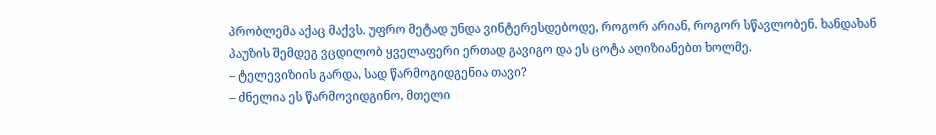პრობლემა აქაც მაქვს. უფრო მეტად უნდა ვინტერესდებოდე, როგორ არიან, როგორ სწავლობენ. ხანდახან პაუზის შემდეგ ვცდილობ ყველაფერი ერთად გავიგო და ეს ცოტა აღიზიანებთ ხოლმე.
– ტელევიზიის გარდა, სად წარმოგიდგენია თავი?
– ძნელია ეს წარმოვიდგინო, მთელი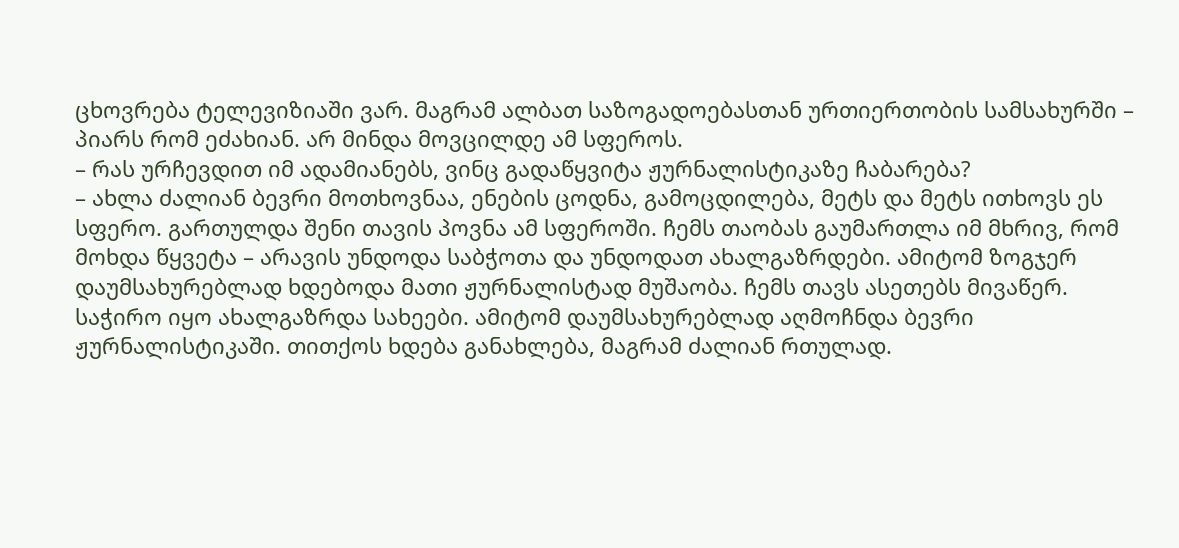ცხოვრება ტელევიზიაში ვარ. მაგრამ ალბათ საზოგადოებასთან ურთიერთობის სამსახურში – პიარს რომ ეძახიან. არ მინდა მოვცილდე ამ სფეროს.
– რას ურჩევდით იმ ადამიანებს, ვინც გადაწყვიტა ჟურნალისტიკაზე ჩაბარება?
– ახლა ძალიან ბევრი მოთხოვნაა, ენების ცოდნა, გამოცდილება, მეტს და მეტს ითხოვს ეს სფერო. გართულდა შენი თავის პოვნა ამ სფეროში. ჩემს თაობას გაუმართლა იმ მხრივ, რომ მოხდა წყვეტა – არავის უნდოდა საბჭოთა და უნდოდათ ახალგაზრდები. ამიტომ ზოგჯერ დაუმსახურებლად ხდებოდა მათი ჟურნალისტად მუშაობა. ჩემს თავს ასეთებს მივაწერ. საჭირო იყო ახალგაზრდა სახეები. ამიტომ დაუმსახურებლად აღმოჩნდა ბევრი ჟურნალისტიკაში. თითქოს ხდება განახლება, მაგრამ ძალიან რთულად.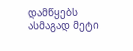დამწყებს ასმაგად მეტი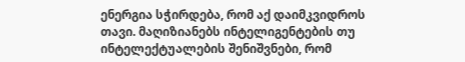ენერგია სჭირდება, რომ აქ დაიმკვიდროს თავი. მაღიზიანებს ინტელიგენტების თუ ინტელექტუალების შენიშვნები, რომ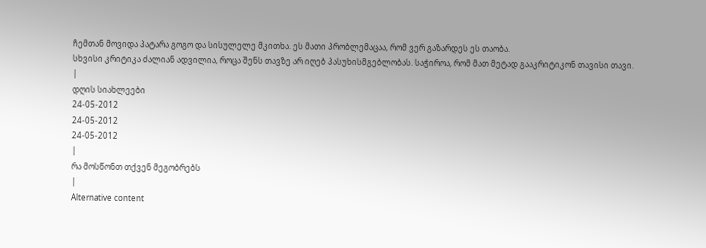ჩემთან მოვიდა პატარა გოგო და სისულელე მკითხა. ეს მათი პრობლემაცაა, რომ ვერ გაზარდეს ეს თაობა.
სხვისი კრიტიკა ძალიან ადვილია, როცა შენს თავზე არ იღებ პასუხისმგებლობას. საჭიროა, რომ მათ მეტად გააკრიტიკონ თავისი თავი.
|
დღის სიახლეები
24-05-2012
24-05-2012
24-05-2012
|
რა მოსწონთ თქვენ მეგობრებს
|
Alternative content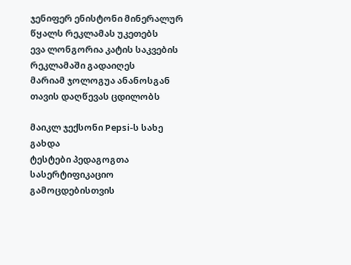ჯენიფერ ენისტონი მინერალურ წყალს რეკლამას უკეთებს
ევა ლონგორია კატის საკვების რეკლამაში გადაიღეს
მარიამ ჯოლოგუა ანანოსგან თავის დაღწევას ცდილობს

მაიკლ ჯექსონი Pepsi-ს სახე გახდა
ტესტები პედაგოგთა სასერტიფიკაციო გამოცდებისთვის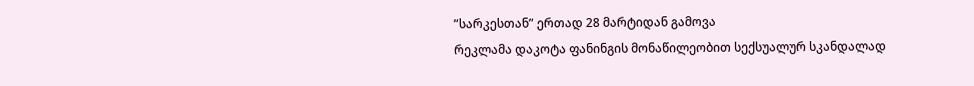”სარკესთან” ერთად 28 მარტიდან გამოვა
რეკლამა დაკოტა ფანინგის მონაწილეობით სექსუალურ სკანდალად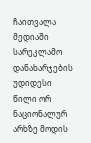ჩაითვალა
მედიაში სარეკლამო დანახარჯების უდიდესი წილი ორ ნაციონალურ არხზე მოდის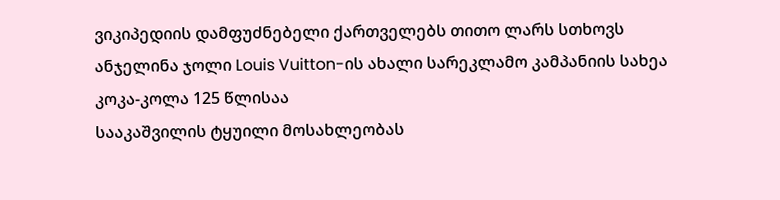ვიკიპედიის დამფუძნებელი ქართველებს თითო ლარს სთხოვს
ანჯელინა ჯოლი Louis Vuitton-ის ახალი სარეკლამო კამპანიის სახეა
კოკა-კოლა 125 წლისაა
სააკაშვილის ტყუილი მოსახლეობას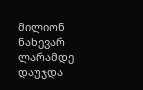მილიონ ნახევარ ლარამდე დაუჯდა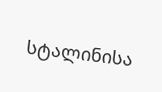სტალინისა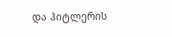და ჰიტლერის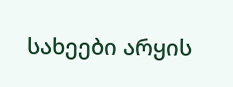სახეები არყის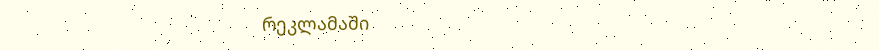რეკლამაში